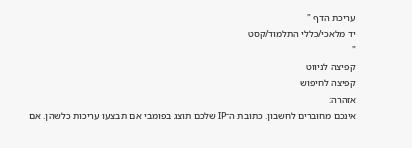עריכת הדף "
יד מלאכי/כללי התלמוד/קסט
"
קפיצה לניווט
קפיצה לחיפוש
אזהרה:
אינכם מחוברים לחשבון. כתובת ה־IP שלכם תוצג בפומבי אם תבצעו עריכות כלשהן. אם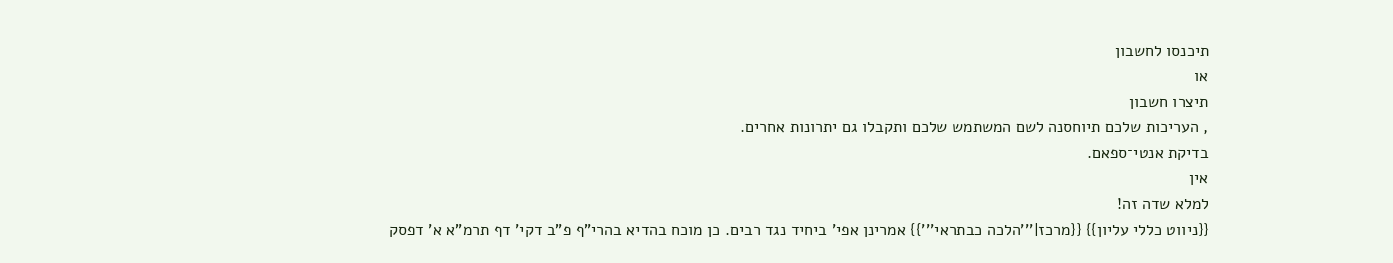תיכנסו לחשבון
או
תיצרו חשבון
, העריכות שלכם תיוחסנה לשם המשתמש שלכם ותקבלו גם יתרונות אחרים.
בדיקת אנטי־ספאם.
אין
למלא שדה זה!
{{ניווט כללי עליון}} {{מרכז|'''הלכה כבתראי'''}} אמרינן אפי' ביחיד נגד רבים. כן מוכח בהדיא בהרי"ף פ"ב דקי' דף תרמ"א א' דפסק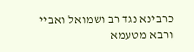כרבינא נגד רב ושמואל ואביי ורבא מטעמא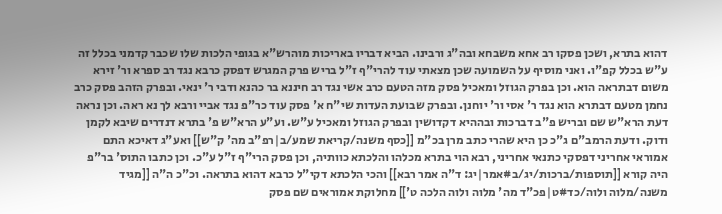דהוא בתרא, ושכן פסקו רב אחא משבחא ובה"ג ורבינו. הביא דבריו באריכות מוהרש"א בגופי הלכות שלו שכבר קדמני בכלל זה ע"ש בכלל קפ"ו. ואני מוסיף על השמועה שכן מצאתי עוד להרי"ף ז"ל בריש פרק המגרש דפסק כרבא נגד רב ספרא ור' זירא משום דבתראה הוא. וכן בפרק הגוזל ומאכיל פסק מזה הטעם כרב אשי נגד רב חיננא בר כהנא ודבי ר' ינאי. ובפרק הזהב פסק כרב נחמן מטעם דבתרא הוא נגד ר' אסי ור' יוחנן. ובפרק שבועת העדות שי"ח א' פסק עוד כר"פ נגד אביי ורבא לך נא ראה. וכן נראה דעת הרא"ש שם ובריש פ"ב דברכות ובההיא דקדושין ובפרק הגוזל ומאכיל ע"ש. וע"ע הרא"ש פ' בתרא דנדרים שיבא לקמן ודוק. ודעת הרמב"ם ג"כ כן היא שהרי כתב מרן בכ"מ [[כסף משנה/קריאת שמע/ב|רפ"ב מה' ק"ש]] ואע"ג דאיכא התם אמוראי אחריני דפסקי כתנאי אחריני, רבא הוי בתרא מכלהו והלכתא כוותיה, וכן פסק הרי"ף ז"ל ע"כ. וכן כתבו התוס' בר"פ היה קורא [[תוספות/ברכות/יג/ב#אמר|יג: ד"ה אמר רבא]] והכי הלכתא דקי"ל כרבא דהוא בתראה. וכ"כ ה"ה [[מגיד משנה/מלוה ולוה/כד#ט|פכ"ד מה' מלוה ולוה הלכה ט']] מחלוקת אמוראים שם פסק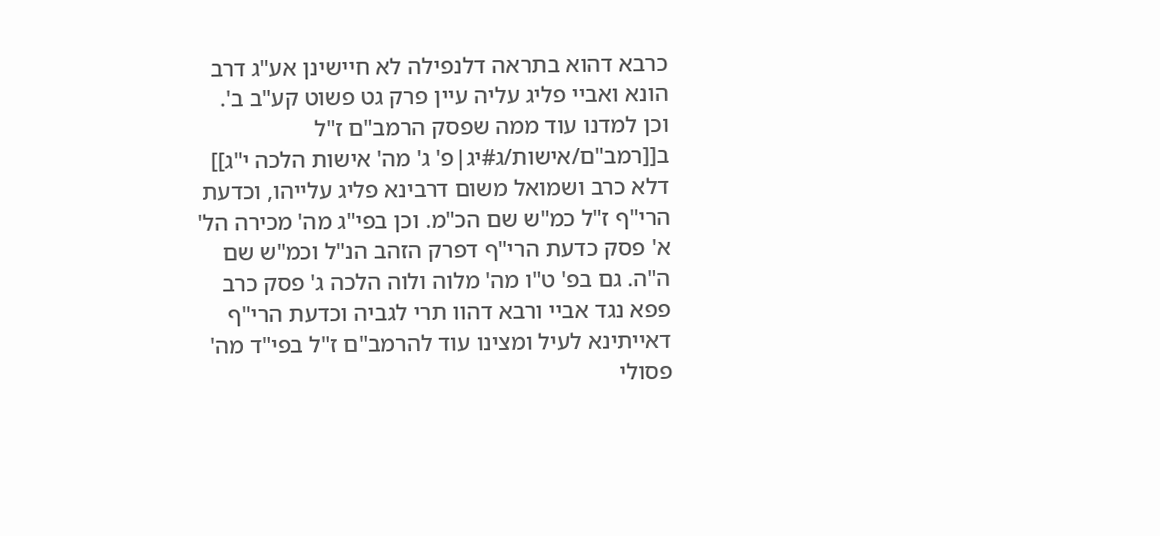כרבא דהוא בתראה דלנפילה לא חיישינן אע"ג דרב הונא ואביי פליג עליה עיין פרק גט פשוט קע"ב ב'. וכן למדנו עוד ממה שפסק הרמב"ם ז"ל ב[[רמב"ם/אישות/ג#יג|פ' ג' מה' אישות הלכה י"ג]] דלא כרב ושמואל משום דרבינא פליג עלייהו, וכדעת הרי"ף ז"ל כמ"ש שם הכ"מ. וכן בפי"ג מה' מכירה הל' א' פסק כדעת הרי"ף דפרק הזהב הנ"ל וכמ"ש שם ה"ה. גם בפ' ט"ו מה' מלוה ולוה הלכה ג' פסק כרב פפא נגד אביי ורבא דהוו תרי לגביה וכדעת הרי"ף דאייתינא לעיל ומצינו עוד להרמב"ם ז"ל בפי"ד מה' פסולי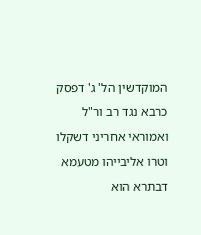המוקדשין הל' ג' דפסק כרבא נגד רב ור"ל ואמוראי אחריני דשקלו וטרו אליבייהו מטעמא דבתרא הוא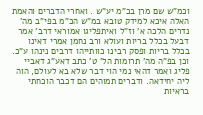וכמ"ש שם מרן בכ"מ יע"ש . ואחרי הדברים והאמת האלה איכא למידק טובא במ"ש הכ"מ בפי"ב מה' נדרים הלכה א' וז"ל ואיתפליגו אמוראי דרב' אמר דבעל בכלל בריות ועולא ורב נחמן אמרי דאינו בכלל בריות ופסק רבינו כוותייהו דרבים נינהו ע"כ. וכן בפ"ה מה' תרומות הל' ט' כתב דאע"ג דאביי פליג ואמר דהאי נמי הוי דבר שלא בא לעולם, הוה ליה יחידאה. ודברים תמוהים הם דכבר הוכחתי בראיות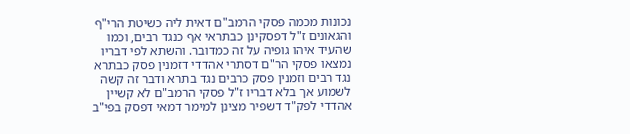נכונות מכמה פסקי הרמב"ם דאית ליה כשיטת הרי"ף והגאונים ז"ל דפסקינן כבתראי אף כנגד רבים, וכמו שהעיד איהו גופיה על זה כמדובר. והשתא לפי דבריו נמצאו פסקי הר"ם דסתרי אהדדי דזמנין פסק כבתרא נגד רבים וזמנין פסק כרבים נגד בתרא ודבר זה קשה לשמוע אך בלא דבריו ז"ל פסקי הרמב"ם לא קשיין אהדדי לפק"ד דשפיר מצינן למימר דמאי דפסק בפי"ב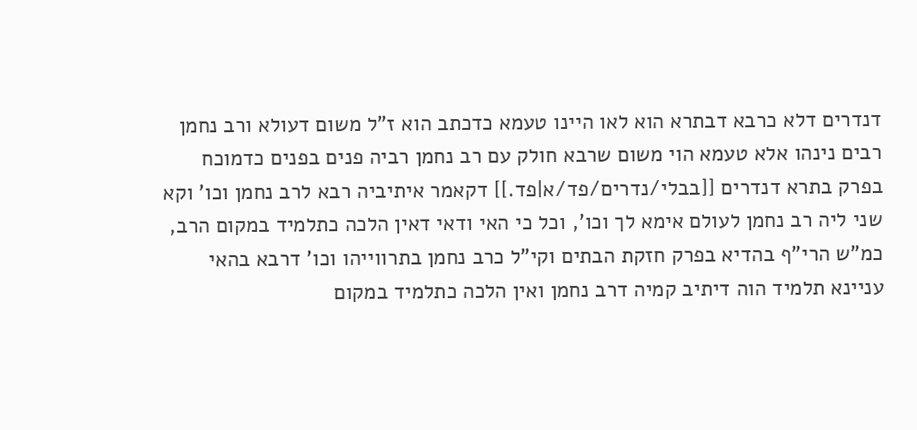דנדרים דלא כרבא דבתרא הוא לאו היינו טעמא כדכתב הוא ז"ל משום דעולא ורב נחמן רבים נינהו אלא טעמא הוי משום שרבא חולק עם רב נחמן רביה פנים בפנים כדמוכח בפרק בתרא דנדרים [[בבלי/נדרים/פד/א|פד.]] דקאמר איתיביה רבא לרב נחמן וכו' וקא שני ליה רב נחמן לעולם אימא לך וכו', וכל כי האי ודאי דאין הלכה כתלמיד במקום הרב, כמ"ש הרי"ף בהדיא בפרק חזקת הבתים וקי"ל כרב נחמן בתרווייהו וכו' דרבא בהאי עניינא תלמיד הוה דיתיב קמיה דרב נחמן ואין הלכה כתלמיד במקום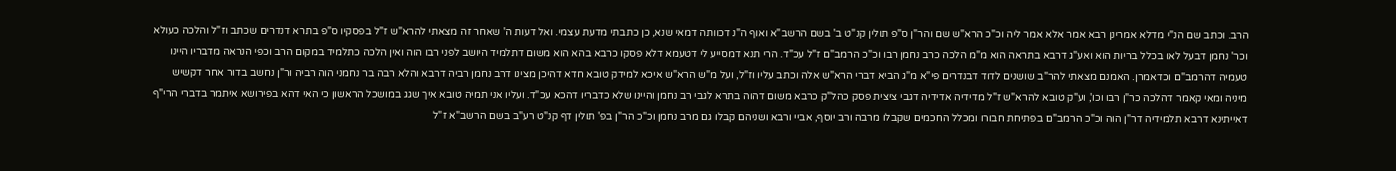הרב. וכתב שם הנ"י מדלא אמרינן רבא אמר אלא אמר ליה וכ"כ הרא"ש שם והר"ן ס"פ תולין קנ"ט ב' בשם הרשב"א ואוף ה"נ דכוותה דמאי שנא, כן כתבתי מדעת עצמי. ואל דעות ה' שאחר זה מצאתי להרא"ש ז"ל בפסקיו ס"פ בתרא דנדרים שכתב וז"ל והלכה כעולא וכר' נחמן דבעל לאו בכלל בריות הוא ואע"ג דרבא בתראה הוא מ"מ הלכה כרב נחמן רבו וכ"כ הרמב"ם ז"ל עכ"ד. הרי תנא דמסייע לי דטעמא דלא פסקו כרבא בהא הוא משום דתלמיד היושב לפני רבו הוה ואין הלכה כתלמיד במקום הרב וכפי הנראה מדבריו היינו טעמיה דהרמב"ם וכדאמרן. האמנם מצאתי להר"ב שושנים לדוד דבנדרים פי"א מ"ג הביא דברי הרא"ש אלה וכתב עליו וז"ל, ועל מ"ש הרא"ש איכא למידק טובא חדא דהיכן מצינו דרב נחמן רביה דרבא והלא רבה בר נחמני הוה רביה ור"ן נחשב בדור אחר דקשיש מיניה ומאי קאמר דהלכה כר"ן רבו וכו', וע"ק טובא להרא"ש ז"ל מדידיה אדידיה דגבי ציצית פסק כהל"ק כרבא משום דהוה בתרא לגבי רב נחמן והיינו שלא כדבריו דהכא עכ"ד. ועליו אני תמיה טובא איך שגג במושכל הראשון כי האי דהא בפירושא איתמר בדברי הרי"ף דאייתינא דרבא תלמידיה דר"ן הוה וכ"כ הרמב"ם בפתיחת חבורו ומכלל החכמים שקבלו מרבה ורב יוסף, אביי ורבא ושניהם קבלו גם מרב נחמן וכ"כ הר"ן בפ' תולין דף קנ"ט רע"ב בשם הרשב"א ז"ל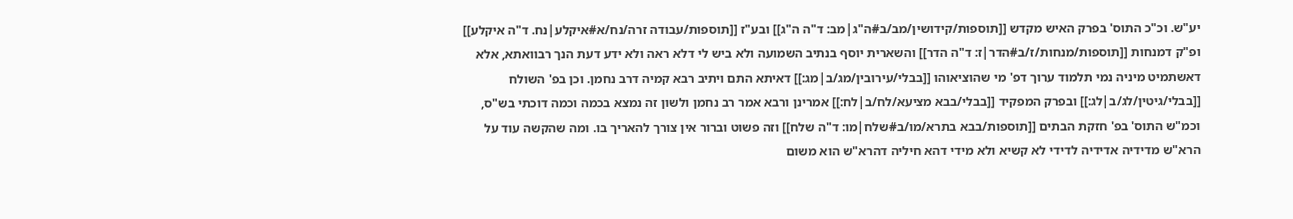יע"ש. וכ"כ התוס' בפרק האיש מקדש [[תוספות/קידושין/מב/ב#ה"ג|מב: ד"ה ה"ג]] ובע"ז [[תוספות/עבודה זרה/נח/א#איקלע|נח. ד"ה איקלע]] ופ"ק דמנחות [[תוספות/מנחות/ז/ב#הדר|ז: ד"ה הדר]] והשארית יוסף בנתיב השמועה ולא ביש לי דלא ראה ולא ידע דעת הנך רבוואתא, אלא דאשתמיט מיניה נמי תלמוד ערוך דפ' מי שהוציאוהו [[בבלי/עירובין/מג/ב|מג:]] דאיתא התם ויתיב רבא קמיה דרב נחמן. וכן בפ' השולח [[בבלי/גיטין/לג/ב|לג:]] ובפרק המפקיד [[בבלי/בבא מציעא/לח/ב|לח:]] אמרינן ורבא אמר רב נחמן ולשון זה נמצא בכמה וכמה דוכתי בש"ס, וכמ"ש התוס' בפ' חזקת הבתים [[תוספות/בבא בתרא/מו/ב#שלח|מו: ד"ה שלח]] וזה פשוט וברור אין צורך להאריך בו. ומה שהקשה עוד על הרא"ש מדידיה אדידיה לדידי לא קשיא ולא מידי דהא חיליה דהרא"ש הוא משום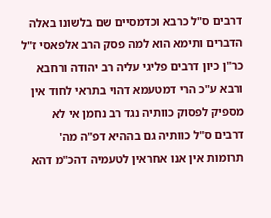דרבים ס"ל כרבא וכדמסיים שם בלשונו באלה הדברים ותימא הוא למה פסק הרב אלפאסי ז"ל כר"ן כיון דרבים פליגי עליה רב יהודה ורחבא ורבא ע"כ הרי דמטעמא דהוי בתראי לחוד אין מספיק לפסוק כוותיה נגד רב נחמן אי לא דרבים ס"ל כוותיה גם בההיא דפ"ה מה' תרומות אין אנו אחראין לטעמיה דהכ"מ דהא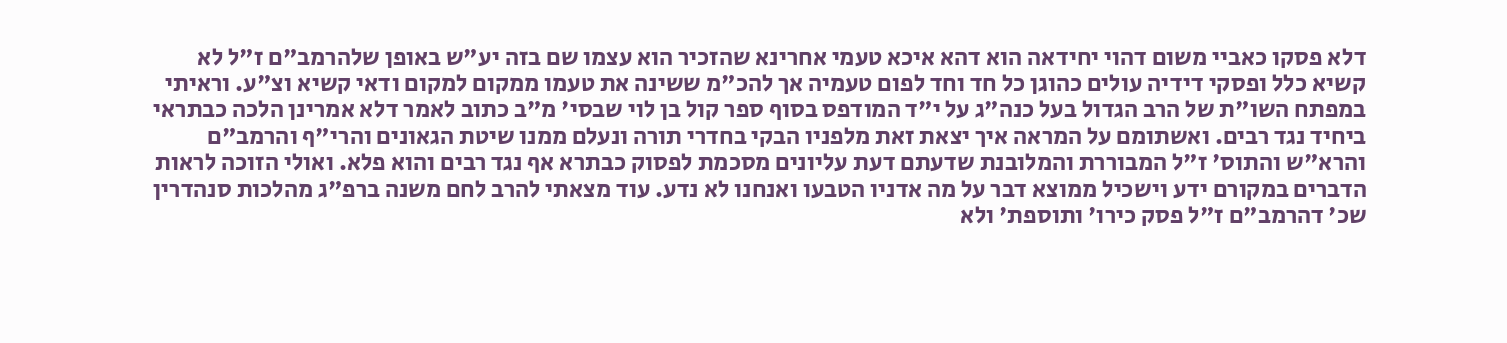דלא פסקו כאביי משום דהוי יחידאה הוא דהא איכא טעמי אחרינא שהזכיר הוא עצמו שם בזה יע"ש באופן שלהרמב"ם ז"ל לא קשיא כלל ופסקי דידיה עולים כהוגן כל חד וחד לפום טעמיה אך להכ"מ ששינה את טעמו ממקום למקום ודאי קשיא וצ"ע. וראיתי במפתח השו"ת של הרב הגדול בעל כנה"ג על י"ד המודפס בסוף ספר קול בן לוי שבסי' מ"ב כתוב לאמר דלא אמרינן הלכה כבתראי ביחיד נגד רבים. ואשתומם על המראה איך יצאת זאת מלפניו הבקי בחדרי תורה ונעלם ממנו שיטת הגאונים והרי"ף והרמב"ם והרא"ש והתוס' ז"ל המבוררת והמלובנת שדעתם דעת עליונים מסכמת לפסוק כבתרא אף נגד רבים והוא פלא. ואולי הזוכה לראות הדברים במקורם ידע וישכיל ממוצא דבר על מה אדניו הטבעו ואנחנו לא נדע. עוד מצאתי להרב לחם משנה ברפ"ג מהלכות סנהדרין שכ' דהרמב"ם ז"ל פסק כירו' ותוספת' ולא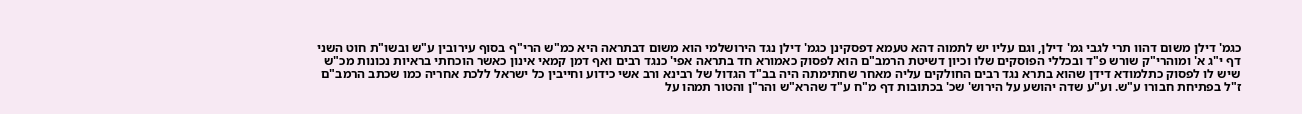כגמ' דילן משום דהוו תרי לגבי גמ' דילן, וגם עליו יש לתמוה דהא טעמא דפסקינן כגמ' דילן נגד הירושלמי הוא משום דבתראה היא כמ"ש הרי"ף בסוף עירובין ע"ש ובשו"ת חוט השני דף י"ג א' ומוהרי"ק שורש פ"ד ובכללי הפוסקים שלו וכיון דשיטת הרמב"ם הוא לפסוק כאמורא חד בתראה אפי' כנגד רבים ואף דמן קמאי אינון כאשר הוכחתי בראיות נכונות מכ"ש שיש לו לפסוק כתלמודא דידן שהוא בתרא נגד רבים החולקים עליה מאחר שחתימתה היה בב"ד הגדול של רבינא ורב אשי כידוע וחייבין כל ישראל ללכת אחריה כמו שכתב הרמב"ם ז"ל בפתיחת חבורו ע"ש. וע"ע שדה יהושע על הירוש' שכ' בכתובות דף מ"ח ע"ד שהרא"ש והר"ן והטור תמהו על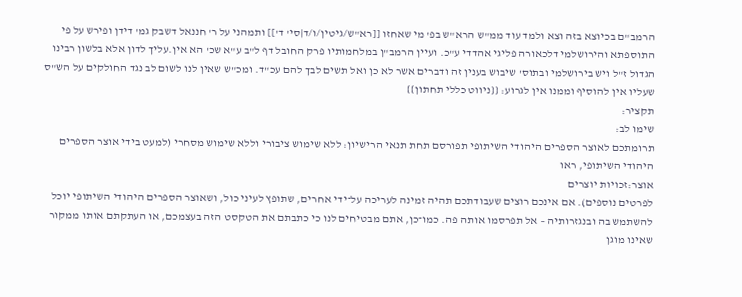הרמב"ם בכיוצא בזה וצא ולמד עוד ממ"ש הרא"ש בפ' מי שאחזו [[רא"ש/גיטין/ו/ד|סי' ד']] ותמהני על ר' חננאל דשבק גמ' דידן ופירש על פי התוספתא והירושלמי דלכאורה פליגי אהדדי ע"כ. ועיין הרמב"ן במלחמותיו פרק החובל דף ל"ב ע"א שכ' הא אין.עליך לדון אלא בלשון רבינו הגדול ז"ל ויש בירושלמי ובתוס' שיבוש בענין זה ודברים אשר לא כן ואל תשים לבך להם עכ"ד. ומכ"ש שאין לנו לשום לב נגד החולקים על הש"ס שעליו אין להוסיף וממנו אין לגרוע: {{ניווט כללי תחתון}}
תקציר:
שימו לב:
תרומתכם לאוצר הספרים היהודי השיתופי תפורסם תחת תנאי הרישיון: ללא שימוש ציבורי וללא שימוש מסחרי (למעט בידי אוצר הספרים היהודי השיתופי, ראו
אוצר:זכויות יוצרים
לפרטים נוספים). אם אינכם רוצים שעבודתכם תהיה זמינה לעריכה על־ידי אחרים, שתופץ לעיני כול, ושאוצר הספרים היהודי השיתופי יוכל להשתמש בה ובנגזרותיה – אל תפרסמו אותה פה. כמו־כן, אתם מבטיחים לנו כי כתבתם את הטקסט הזה בעצמכם, או העתקתם אותו ממקור שאינו מוגן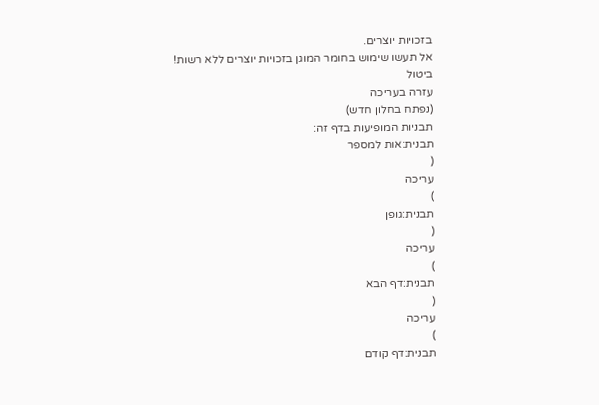בזכויות יוצרים.
אל תעשו שימוש בחומר המוגן בזכויות יוצרים ללא רשות!
ביטול
עזרה בעריכה
(נפתח בחלון חדש)
תבניות המופיעות בדף זה:
תבנית:אות למספר
(
עריכה
)
תבנית:גופן
(
עריכה
)
תבנית:דף הבא
(
עריכה
)
תבנית:דף קודם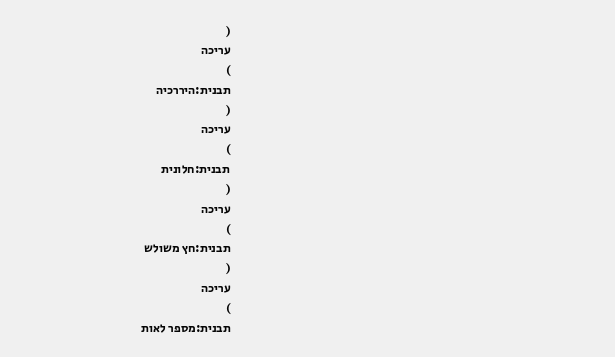(
עריכה
)
תבנית:היררכיה
(
עריכה
)
תבנית:חלונית
(
עריכה
)
תבנית:חץ משולש
(
עריכה
)
תבנית:מספר לאות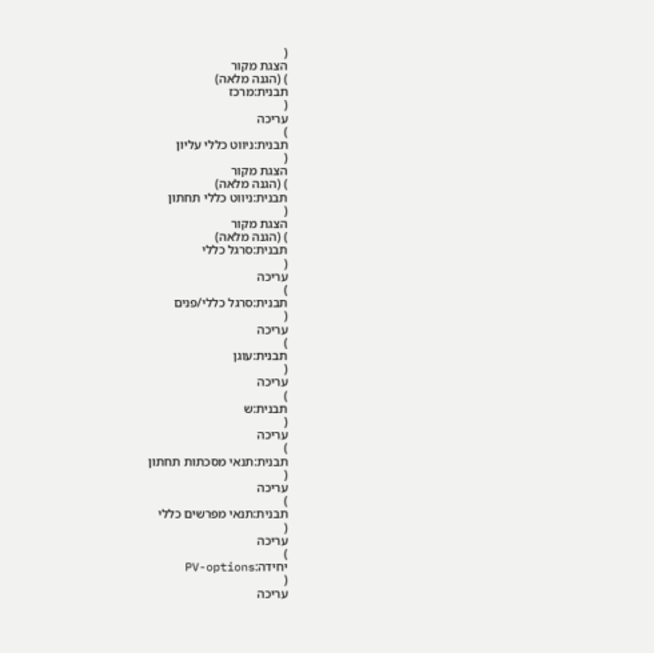(
הצגת מקור
) (הגנה מלאה)
תבנית:מרכז
(
עריכה
)
תבנית:ניווט כללי עליון
(
הצגת מקור
) (הגנה מלאה)
תבנית:ניווט כללי תחתון
(
הצגת מקור
) (הגנה מלאה)
תבנית:סרגל כללי
(
עריכה
)
תבנית:סרגל כללי/פנים
(
עריכה
)
תבנית:עוגן
(
עריכה
)
תבנית:ש
(
עריכה
)
תבנית:תנאי מסכתות תחתון
(
עריכה
)
תבנית:תנאי מפרשים כללי
(
עריכה
)
יחידה:PV-options
(
עריכה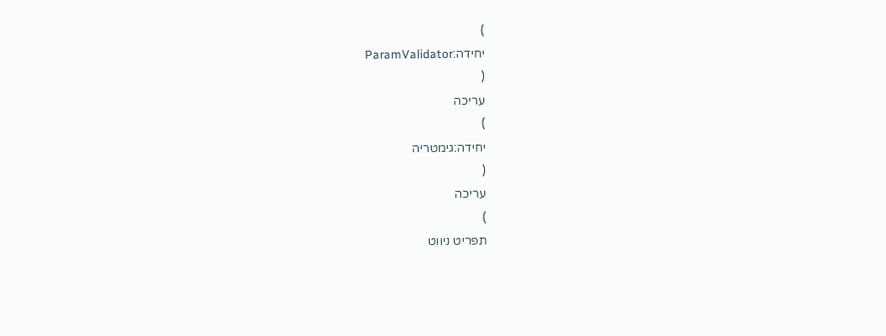)
יחידה:ParamValidator
(
עריכה
)
יחידה:גימטריה
(
עריכה
)
תפריט ניווט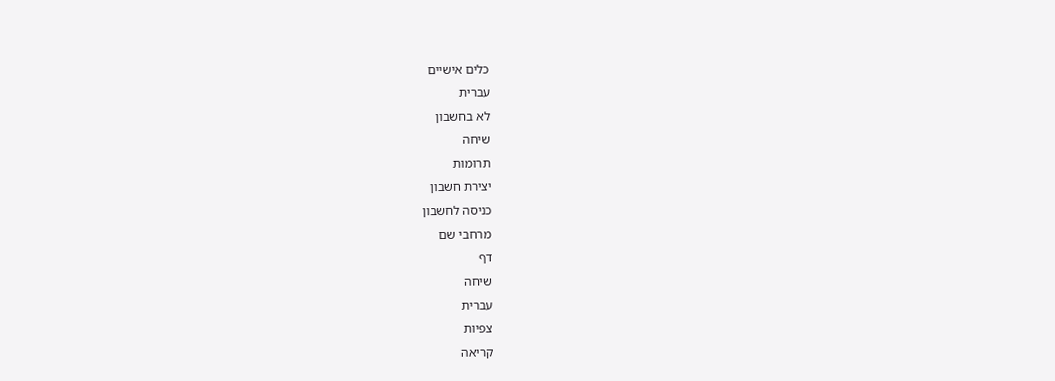כלים אישיים
עברית
לא בחשבון
שיחה
תרומות
יצירת חשבון
כניסה לחשבון
מרחבי שם
דף
שיחה
עברית
צפיות
קריאה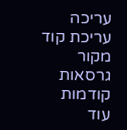עריכה
עריכת קוד מקור
גרסאות קודמות
עוד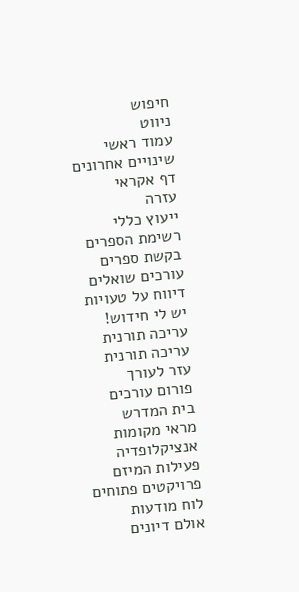חיפוש
ניווט
עמוד ראשי
שינויים אחרונים
דף אקראי
עזרה
ייעוץ כללי
רשימת הספרים
בקשת ספרים
עורכים שואלים
דיווח על טעויות
יש לי חידוש!
עריכה תורנית
עריכה תורנית
עזר לעורך
פורום עורכים
בית המדרש
מראי מקומות
אנציקלופדיה
פעילות המיזם
פרויקטים פתוחים
לוח מודעות
אולם דיונים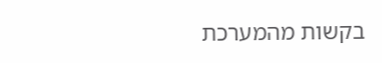בקשות מהמערכת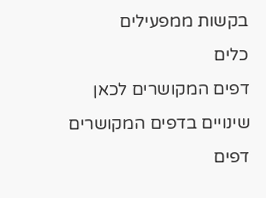בקשות ממפעילים
כלים
דפים המקושרים לכאן
שינויים בדפים המקושרים
דפים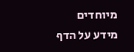מיוחדים
מידע על הדף